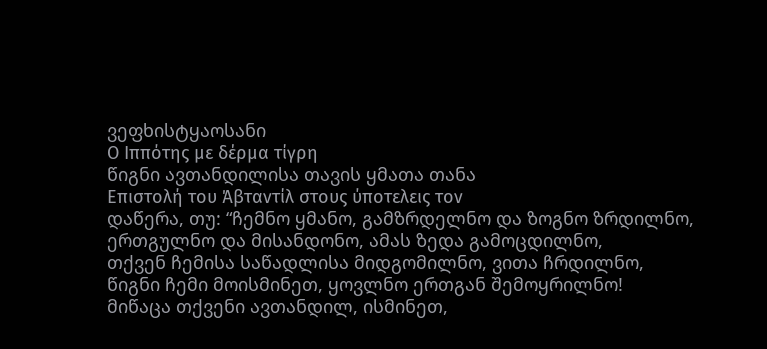ვეფხისტყაოსანი
Ο Ιππότης με δέρμα τίγρη
წიგნი ავთანდილისა თავის ყმათა თანა
Επιστολή του Άβταντίλ στους ύποτελεις τον
დაწერა, თუ: “ჩემნო ყმანო, გამზრდელნო და ზოგნო ზრდილნო,
ერთგულნო და მისანდონო, ამას ზედა გამოცდილნო,
თქვენ ჩემისა საწადლისა მიდგომილნო, ვითა ჩრდილნო,
წიგნი ჩემი მოისმინეთ, ყოვლნო ერთგან შემოყრილნო!
მიწაცა თქვენი ავთანდილ, ისმინეთ,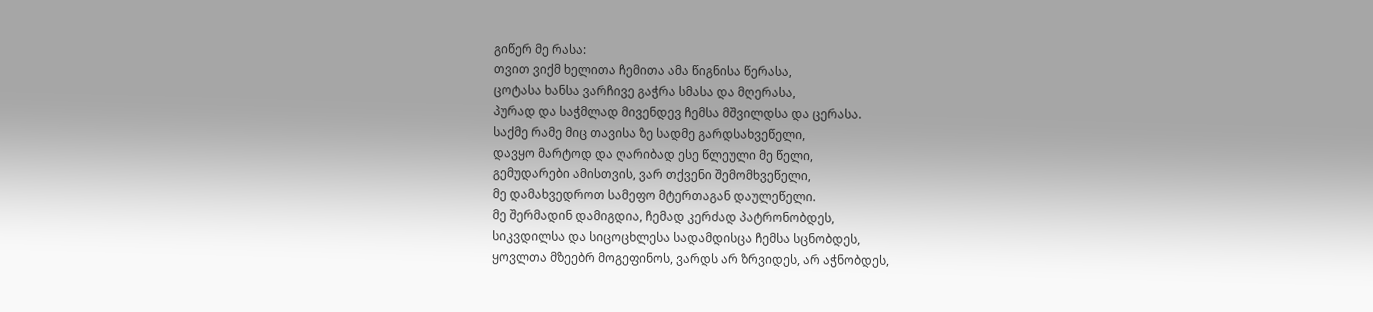გიწერ მე რასა:
თვით ვიქმ ხელითა ჩემითა ამა წიგნისა წერასა,
ცოტასა ხანსა ვარჩივე გაჭრა სმასა და მღერასა,
პურად და საჭმლად მივენდევ ჩემსა მშვილდსა და ცერასა.
საქმე რამე მიც თავისა ზე სადმე გარდსახვეწელი,
დავყო მარტოდ და ღარიბად ესე წლეული მე წელი,
გემუდარები ამისთვის, ვარ თქვენი შემომხვეწელი,
მე დამახვედროთ სამეფო მტერთაგან დაულეწელი.
მე შერმადინ დამიგდია, ჩემად კერძად პატრონობდეს,
სიკვდილსა და სიცოცხლესა სადამდისცა ჩემსა სცნობდეს,
ყოვლთა მზეებრ მოგეფინოს, ვარდს არ ზრვიდეს, არ აჭნობდეს,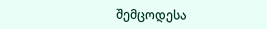შემცოდესა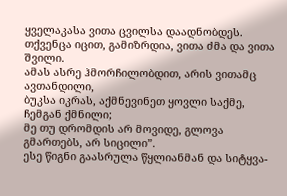ყველაკასა ვითა ცვილსა დაადნობდეს.
თქვენცა იცით, გამიზრდია, ვითა ძმა და ვითა შვილი.
ამას ასრე ჰმორჩილობდით, არის ვითამც ავთანდილი,
ბუკსა იკრას, აქმნევინეთ ყოვლი საქმე, ჩემგან ქმნილი;
მე თუ დრომდის არ მოვიდე, გლოვა გმართებს, არ სიცილი”.
ესე წიგნი გაასრულა წყლიანმან და სიტყვა-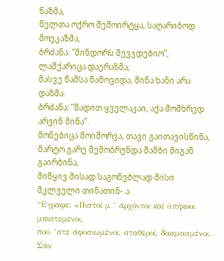ნაზმა,
წელთა ოქრო შემოირტყა, საღარიბოდ მოეკაზმა,
ბრძანა: “მინდორს შევჯდებიო”, ლაშქარიცა დაერაზმა;
მასვე წამსა წამოვიდა, შინა ხანი არა დაზმა.
ბრძანა: “წადით ყველაკაი, აქა მომხრედ არვინ მინა”.
მონებიცა მოიშორვა, თავი გაითავისწინა,
მარტო გარე შემობრუნდა შამბი შიგან გაირბინა,
მიწყივ მისად საგონებლად მისი მკლველი თინათინ- ა.
“Εγραφε: «Πιστοί μ ’ άρχόντοι καί ύπήκοοι μπιστεμένοι,
πού ‘στε άφοσιωμένοι, σταθεροί, δοκιμασμένοι.
Σάν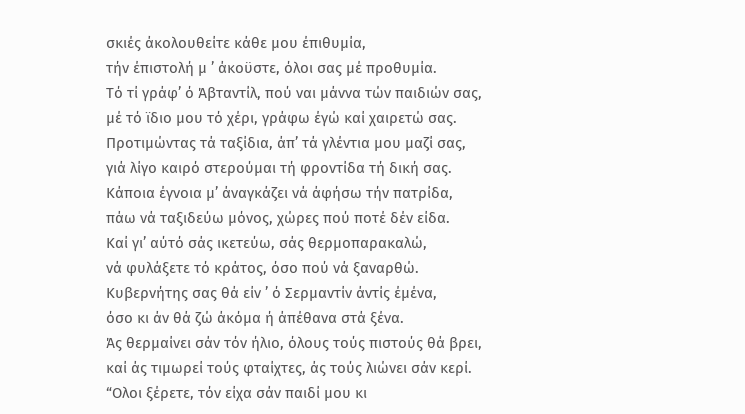σκιές άκολουθείτε κάθε μου έπιθυμία,
τήν έπιστολή μ ’ άκοϋστε, όλοι σας μέ προθυμία.
Τό τί γράφ’ ό Άβταντίλ, πού ναι μάννα τών παιδιών σας,
μέ τό ϊδιο μου τό χέρι, γράφω έγώ καί χαιρετώ σας.
Προτιμώντας τά ταξίδια, άπ’ τά γλέντια μου μαζί σας,
γιά λίγο καιρό στερούμαι τή φροντίδα τή δική σας.
Κάποια έγνοια μ’ άναγκάζει νά άφήσω τήν πατρίδα,
πάω νά ταξιδεύω μόνος, χώρες πού ποτέ δέν είδα.
Καί γι’ αύτό σάς ικετεύω, σάς θερμοπαρακαλώ,
νά φυλάξετε τό κράτος, όσο πού νά ξαναρθώ.
Κυβερνήτης σας θά είν ’ ό Σερμαντίν άντίς έμένα,
όσο κι άν θά ζώ άκόμα ή άπέθανα στά ξένα.
Άς θερμαίνει σάν τόν ήλιο, όλους τούς πιστούς θά βρει,
καί άς τιμωρεί τούς φταίχτες, άς τούς λιώνει σάν κερί.
“Ολοι ξέρετε, τόν είχα σάν παιδί μου κι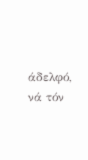άδελφό,
νά τόν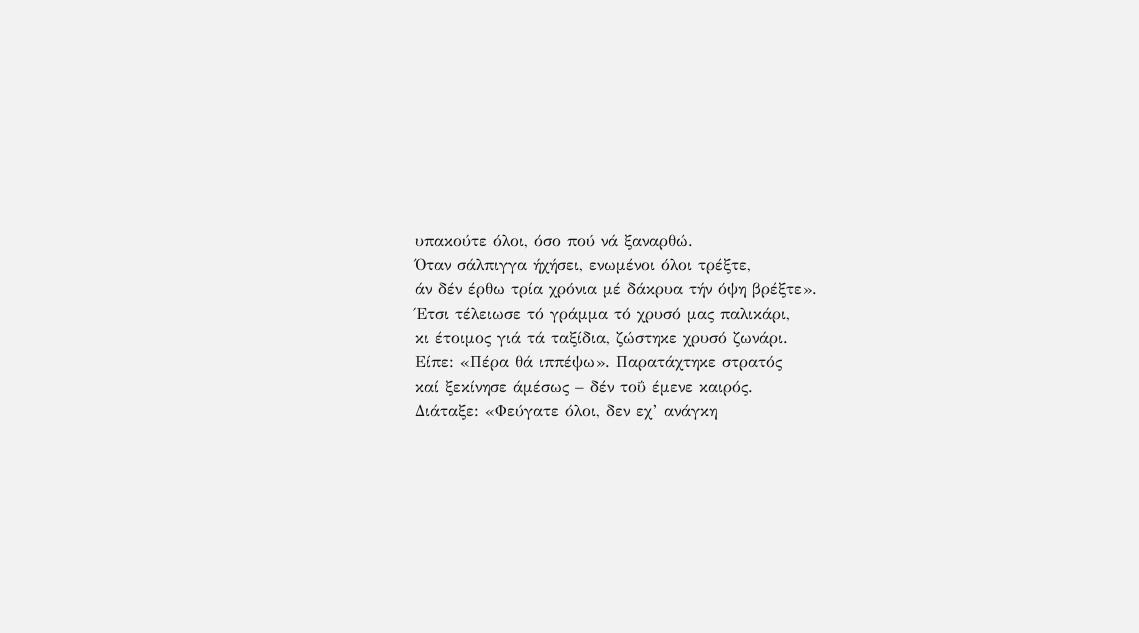υπακούτε όλοι, όσο πού νά ξαναρθώ.
Όταν σάλπιγγα ήχήσει, ενωμένοι όλοι τρέξτε,
άν δέν έρθω τρία χρόνια μέ δάκρυα τήν όψη βρέξτε».
Έτσι τέλειωσε τό γράμμα τό χρυσό μας παλικάρι,
κι έτοιμος γιά τά ταξίδια, ζώστηκε χρυσό ζωνάρι.
Είπε: «Πέρα θά ιππέψω». Παρατάχτηκε στρατός
καί ξεκίνησε άμέσως – δέν τοΰ έμενε καιρός.
Διάταξε: «Φεύγατε όλοι, δεν εχ’ ανάγκη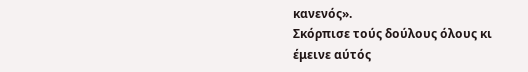κανενός».
Σκόρπισε τούς δούλους όλους κι έμεινε αύτός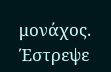μονάχος.
Έστρεψε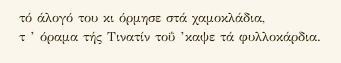τό άλογό του κι όρμησε στά χαμοκλάδια,
τ ’ όραμα τής Τινατίν τοΰ ’καψε τά φυλλοκάρδια.